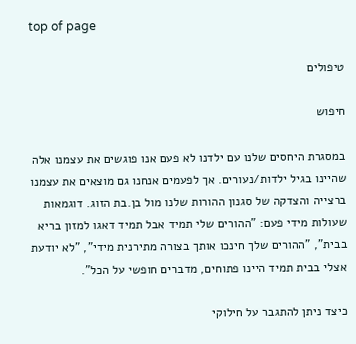top of page

טיפולים

חיפוש

במסגרת היחסים שלנו עם ילדנו לא פעם אנו פוגשים את עצמנו אלה שהיינו בגיל ילדות/נעורים. אך לפעמים אנחנו גם מוצאים את עצמנו ברצייה והצדקה של סגנון ההורות שלנו מול בן.בת הזוג. דוגמאות שעולות מידי פעם: "ההורים שלי תמיד אבל תמיד דאגו למזון בריא בבית", "ההורים שלך חינכו אותך בצורה מתירנית מידי", "לא יודעת אצלי בבית תמיד היינו פתוחים, מדברים חופשי על הכל".

כיצד ניתן להתגבר על חילוקי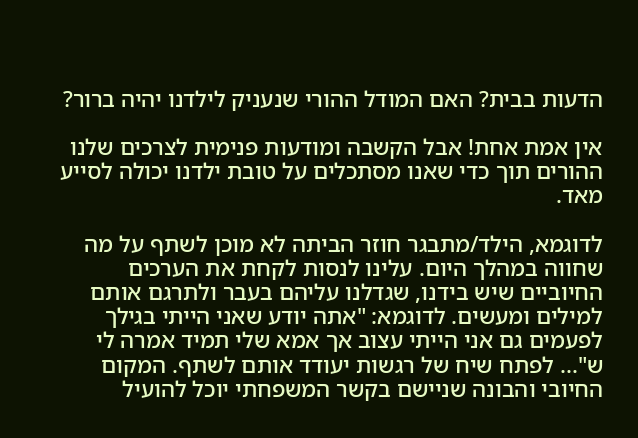הדעות בבית? האם המודל ההורי שנעניק לילדנו יהיה ברור?

אין אמת אחת! אבל הקשבה ומודעות פנימית לצרכים שלנו ההורים תוך כדי שאנו מסתכלים על טובת ילדנו יכולה לסייע מאד.

לדוגמא, הילד/מתבגר חוזר הביתה לא מוכן לשתף על מה שחווה במהלך היום. עלינו לנסות לקחת את הערכים החיוביים שיש בידנו, שגדלנו עליהם בעבר ולתרגם אותם למילים ומעשים. לדוגמא: "אתה יודע שאני הייתי בגילך לפעמים גם אני הייתי עצוב אך אמא שלי תמיד אמרה לי ש"... לפתח שיח של רגשות יעודד אותם לשתף. המקום החיובי והבונה שניישם בקשר המשפחתי יוכל להועיל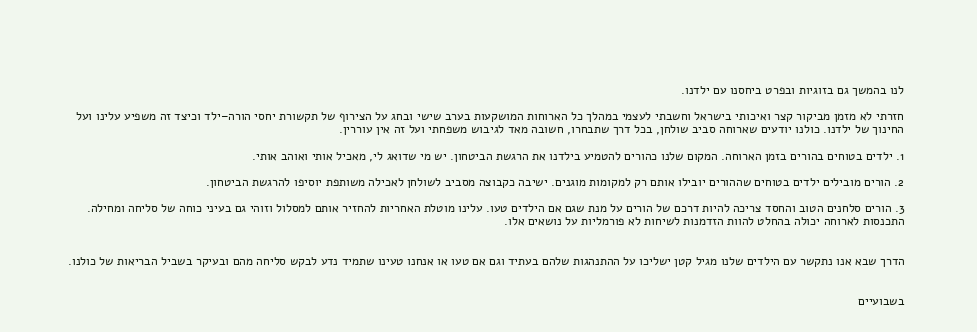לנו בהמשך גם בזוגיות ובפרט ביחסנו עם ילדנו.

חזרתי לא מזמן מביקור קצר ואיכותי בישראל וחשבתי לעצמי במהלך כל הארוחות המושקעות בערב שישי ובחג על הצירוף של תקשורת יחסי הורה–ילד וכיצד זה משפיע עלינו ועל החינוך של ילדנו. כולנו יודעים שארוחה סביב שולחן, בכל דרך שתבחרו, חשובה מאד לגיבוש משפחתי ועל זה אין עוררין.

1. ילדים בטוחים בהורים בזמן הארוחה. המקום שלנו כהורים להטמיע בילדנו את הרגשת הביטחון. יש מי שדואג לי, מאכיל אותי ואוהב אותי.

2. הורים מובילים ילדים בטוחים שההורים יובילו אותם רק למקומות מוגנים. ישיבה כקבוצה מסביב לשולחן לאכילה משותפת יוסיפו להרגשת הביטחון.

3. הורים סלחנים הטוב והחסד צריכה להיות דרכם של הורים על מנת שגם אם הילדים טעו. עלינו מוטלת האחריות להחזיר אותם למסלול וזוהי גם בעיני כוחה של סליחה ומחילה. התכנסות לארוחה יכולה בהחלט להוות הזדמנות לשיחות לא פורמליות על נושאים אלו.


הדרך שבא אנו נתקשר עם הילדים שלנו מגיל קטן ישליכו על ההתנהגות שלהם בעתיד וגם אם טעו או אנחנו טעינו שתמיד נדע לבקש סליחה מהם ובעיקר בשביל הבריאות של כולנו.


בשבועיים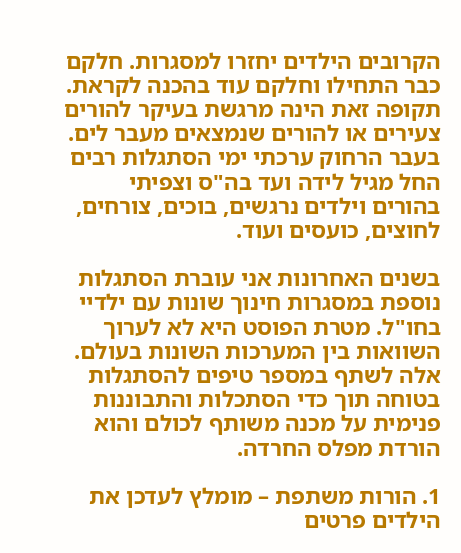הקרובים הילדים יחזרו למסגרות. חלקם כבר התחילו וחלקם עוד בהכנה לקראת. תקופה זאת הינה מרגשת בעיקר להורים צעירים או להורים שנמצאים מעבר לים. בעבר הרחוק ערכתי ימי הסתגלות רבים החל מגיל לידה ועד בה"ס וצפיתי בהורים וילדים נרגשים, בוכים, צורחים, לחוצים, כועסים ועוד.

בשנים האחרונות אני עוברת הסתגלות נוספת במסגרות חינוך שונות עם ילדיי בחו"ל. מטרת הפוסט היא לא לערוך השוואות בין המערכות השונות בעולם. אלה לשתף במספר טיפים להסתגלות בטוחה תוך כדי הסתכלות והתבוננות פנימית על מכנה משותף לכולם והוא הורדת מפלס החרדה.

1. הורות משתפת – מומלץ לעדכן את הילדים פרטים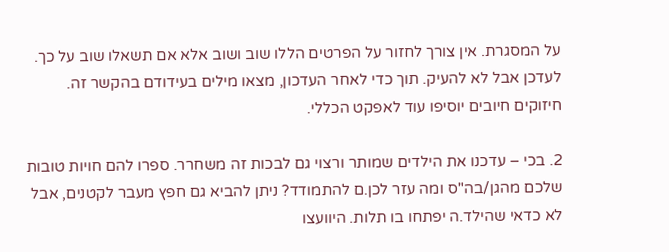על המסגרת. אין צורך לחזור על הפרטים הללו שוב ושוב אלא אם תשאלו שוב על כך. לעדכן אבל לא להעיק. תוך כדי לאחר העדכון, מצאו מילים בעידודם בהקשר זה. חיזוקים חיובים יוסיפו עוד לאפקט הכללי.

2. בכי – עדכנו את הילדים שמותר ורצוי גם לבכות זה משחרר. ספרו להם חויות טובות שלכם מהגן/בה"ס ומה עזר לכן.ם להתמודד? ניתן להביא גם חפץ מעבר לקטנים, אבל לא כדאי שהילד.ה יפתחו בו תלות. היוועצו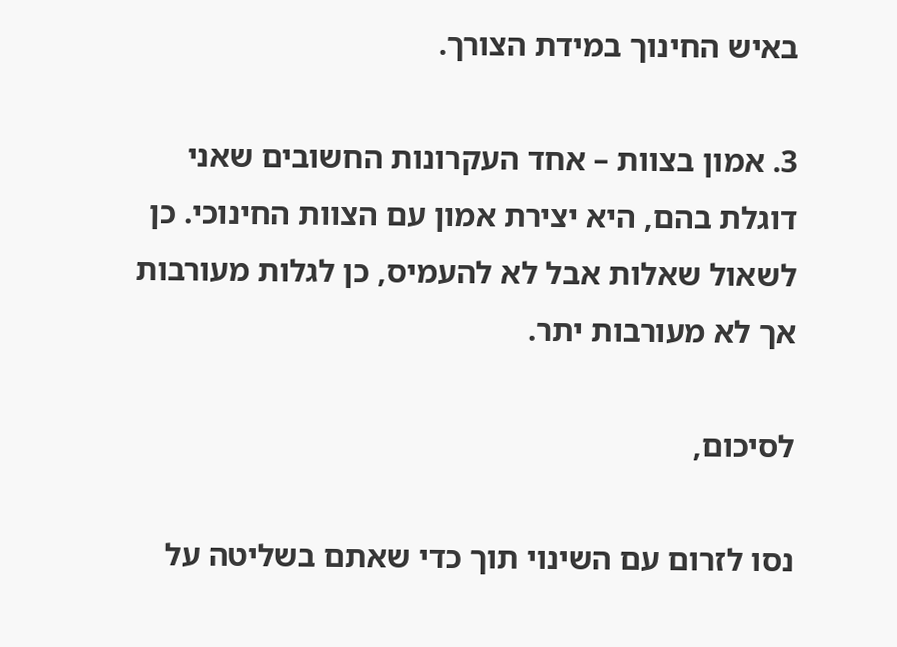באיש החינוך במידת הצורך.

3. אמון בצוות – אחד העקרונות החשובים שאני דוגלת בהם, היא יצירת אמון עם הצוות החינוכי. כן לשאול שאלות אבל לא להעמיס, כן לגלות מעורבות אך לא מעורבות יתר.

לסיכום,

נסו לזרום עם השינוי תוך כדי שאתם בשליטה על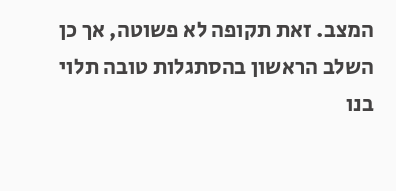המצב. זאת תקופה לא פשוטה, אך כן השלב הראשון בהסתגלות טובה תלוי בנו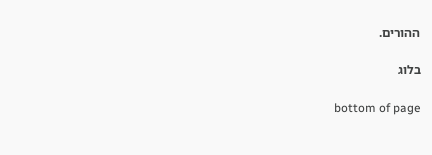ההורים.

בלוג

bottom of page